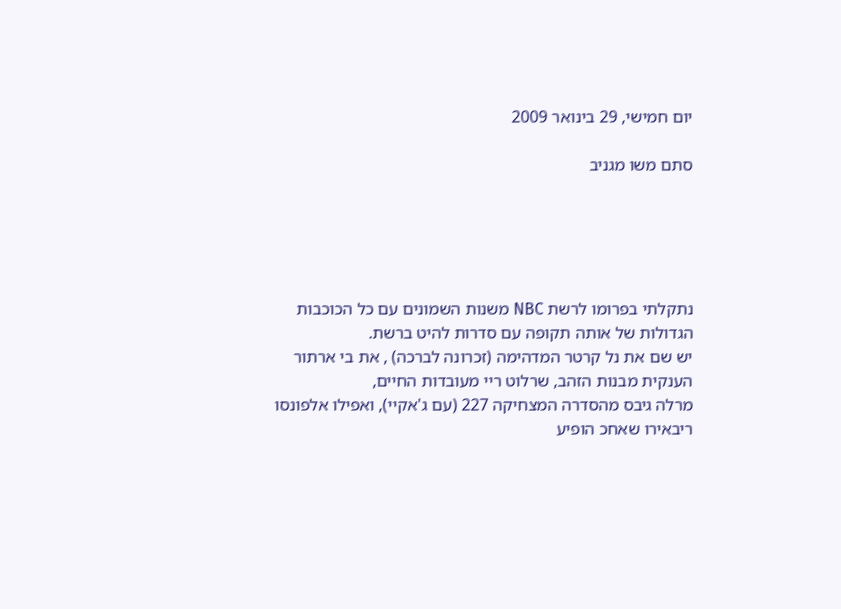יום חמישי, 29 בינואר 2009

סתם משו מגניב





נתקלתי בפרומו לרשת NBC משנות השמונים עם כל הכוכבות הגדולות של אותה תקופה עם סדרות להיט ברשת.
יש שם את נל קרטר המדהימה (זכרונה לברכה) , את בי ארתור הענקית מבנות הזהב, שרלוט ריי מעובדות החיים,
מרלה גיבס מהסדרה המצחיקה 227 (עם ג'אקיי), ואפילו אלפונסו ריבאירו שאחכ הופיע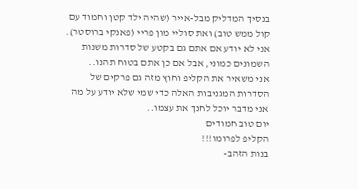בנסיך המדליק מבל-אייר (שהיה ילד קטן וחמוד עם קול ממש טוב) ואת סוליי מון פריי (פאנקי ברוסטר).
אני לא יודע אם אתם גם בקטע של סדרות משנות השמונים כמוני, אבל אם כן אתם בטוח תהנו..
אני משאיר את הקליפ וחוץ מזה גם פרקים של הסדרות המגניבות האלה כדי שמי שלא יודע על מה אני מדבר יוכל לחנך את עצמו..
יום טוב חמודים
הקליפ לפרומו!!!
בנות הזהב-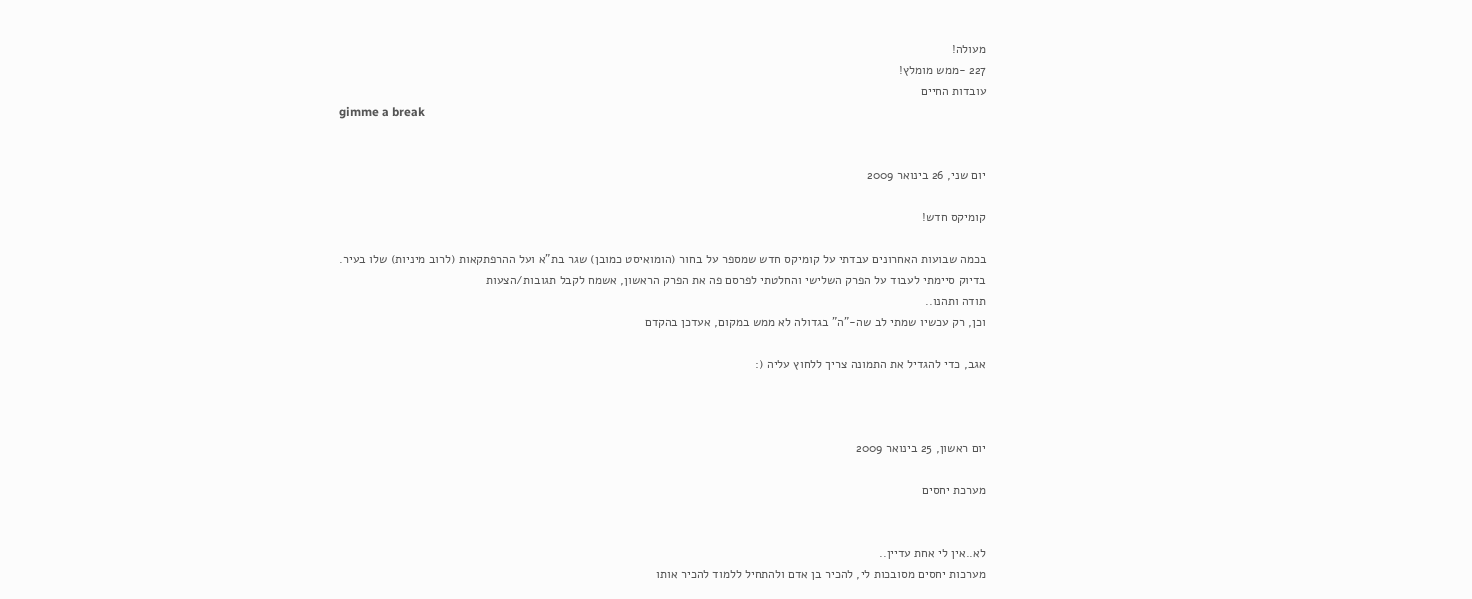מעולה!
227 -ממש מומלץ!
עובדות החיים
gimme a break


יום שני, 26 בינואר 2009

קומיקס חדש!

בכמה שבועות האחרונים עבדתי על קומיקס חדש שמספר על בחור (הומואיסט כמובן) שגר בת"א ועל ההרפתקאות (לרוב מיניות) שלו בעיר.
בדיוק סיימתי לעבוד על הפרק השלישי והחלטתי לפרסם פה את הפרק הראשון, אשמח לקבל תגובות/הצעות
תודה ותהנו..
וכן, רק עכשיו שמתי לב שה-"ה" בגדולה לא ממש במקום, אעדכן בהקדם

אגב, כדי להגדיל את התמונה צריך ללחוץ עליה (:



יום ראשון, 25 בינואר 2009

מערכת יחסים


לא..אין לי אחת עדיין..
מערכות יחסים מסובכות לי, להכיר בן אדם ולהתחיל ללמוד להכיר אותו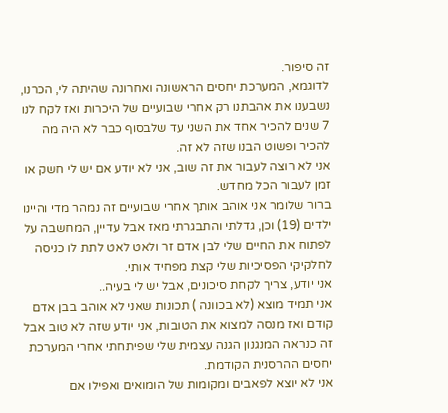זה סיפור.
לדוגמא, המערכת יחסים הראשונה ואחרונה שהיתה לי, הכרנו, נשבענו את אהבתנו רק אחרי שבועיים של היכרות ואז לקח לנו 7 שנים להכיר אחד את השני עד שלבסוף כבר לא היה מה להכיר ופשוט הבנו שזה לא זה.
אני לא רוצה לעבור את זה שוב, אני לא יודע אם יש לי חשק או זמן לעבור הכל מחדש.
ברור שלומר אני אוהב אותך אחרי שבועיים זה נמהר מדי והיינו ילדים (19) וכן, גדלתי והתבגרתי מאז אבל עדיין, המחשבה על לפתוח את החיים שלי לבן אדם זר ולאט לאט לתת לו כניסה לחלקיקי הפסיכיות שלי קצת מפחיד אותי.
אני יודע, צריך לקחת סיכונים, אבל יש לי בעיה..
אני תמיד מוצא (לא בכוונה ) תכונות שאני לא אוהב בבן אדם קודם ואז מנסה למצוא את הטובות, אני יודע שזה לא טוב אבל זה כנראה המנגנון הגנה עצמית שלי שפיתחתי אחרי המערכת יחסים ההרסנית הקודמת.
אני לא יוצא לפאבים ומקומות של הומואים ואפילו אם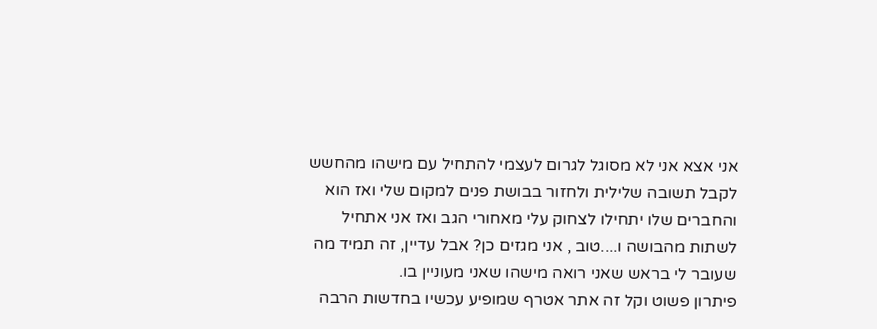אני אצא אני לא מסוגל לגרום לעצמי להתחיל עם מישהו מהחשש לקבל תשובה שלילית ולחזור בבושת פנים למקום שלי ואז הוא והחברים שלו יתחילו לצחוק עלי מאחורי הגב ואז אני אתחיל לשתות מהבושה ו....טוב , אני מגזים כן? אבל עדיין, זה תמיד מה שעובר לי בראש שאני רואה מישהו שאני מעוניין בו.
פיתרון פשוט וקל זה אתר אטרף שמופיע עכשיו בחדשות הרבה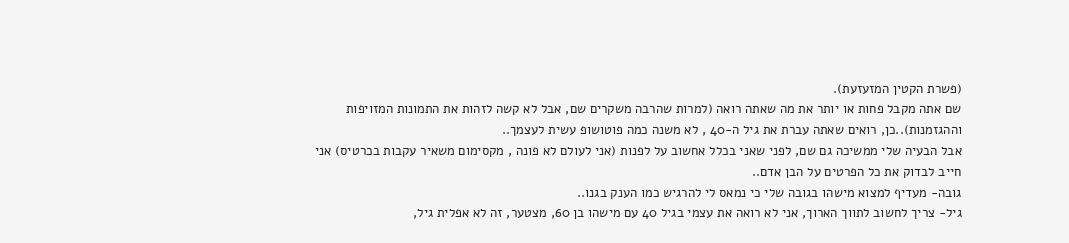(פשרת הקטין המזעזעת).
שם אתה מקבל פחות או יותר את מה שאתה רואה (למרות שהרבה משקרים שם, אבל לא קשה לזהות את התמונות המזויפות וההגזמנות)..כן, רואים שאתה עברת את גיל ה-40 , לא משנה כמה פוטושופ עשית לעצמך..
אבל הבעיה שלי ממשיכה גם שם, לפני שאני בכלל אחשוב על לפנות (אני לעולם לא פונה , מקסימום משאיר עקבות בכרטיס) אני חייב לבדוק את כל הפרטים על הבן אדם..
גובה- מעדיף למצוא מישהו בגובה שלי כי נמאס לי להרגיש כמו הענק בגנו..
גיל- צריך לחשוב לתווך הארוך, אני לא רואה את עצמי בגיל 40 עם מישהו בן 60, מצטער, זה לא אפלית גיל,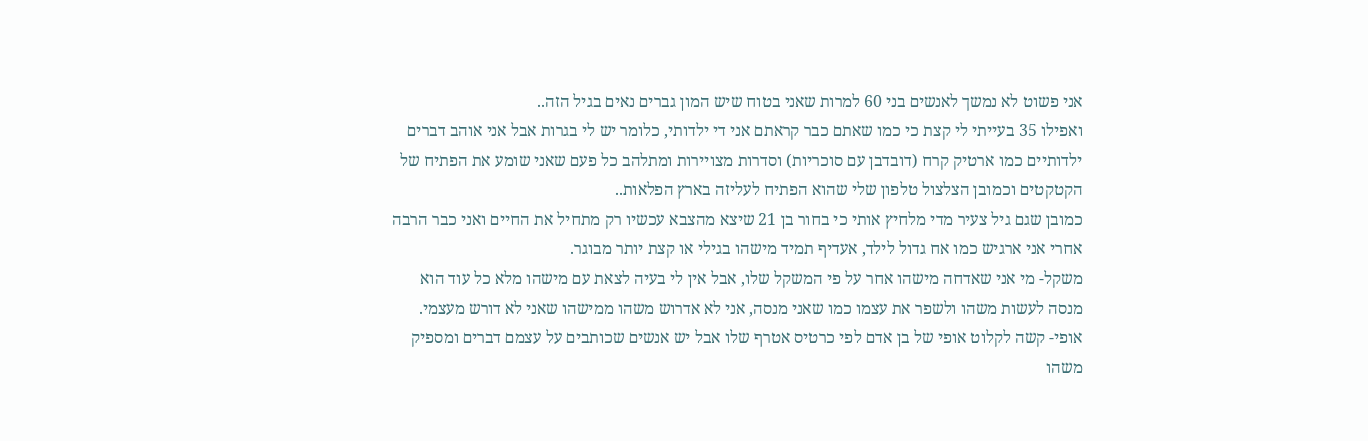אני פשוט לא נמשך לאנשים בני 60 למרות שאני בטוח שיש המון גברים נאים בגיל הזה..
ואפילו 35 בעייתי לי קצת כי כמו שאתם כבר קראתם אני די ילדותי, כלומר יש לי בגרות אבל אני אוהב דברים ילדותיים כמו ארטיק קרח (דובדבן עם סוכריות) וסדרות מצויירות ומתלהב כל פעם שאני שומע את הפתיח של הקטקטים וכמובן הצלצול טלפון שלי שהוא הפתיח לעליזה בארץ הפלאות..
כמובן שגם גיל צעיר מדי מלחיץ אותי כי בחור בן 21 שיצא מהצבא עכשיו רק מתחיל את החיים ואני כבר הרבה אחרי אני ארגיש כמו אח גדול לילד, אעדיף תמיד מישהו בגילי או קצת יותר מבוגר.
משקל- מי אני שאדחה מישהו אחר על פי המשקל שלו, אבל אין לי בעיה לצאת עם מישהו מלא כל עוד הוא מנסה לעשות משהו ולשפר את עצמו כמו שאני מנסה, אני לא אדרוש משהו ממישהו שאני לא דורש מעצמי.
אופי- קשה לקלוט אופי של בן אדם לפי כרטיס אטרף שלו אבל יש אנשים שכותבים על עצמם דברים ומספיק משהו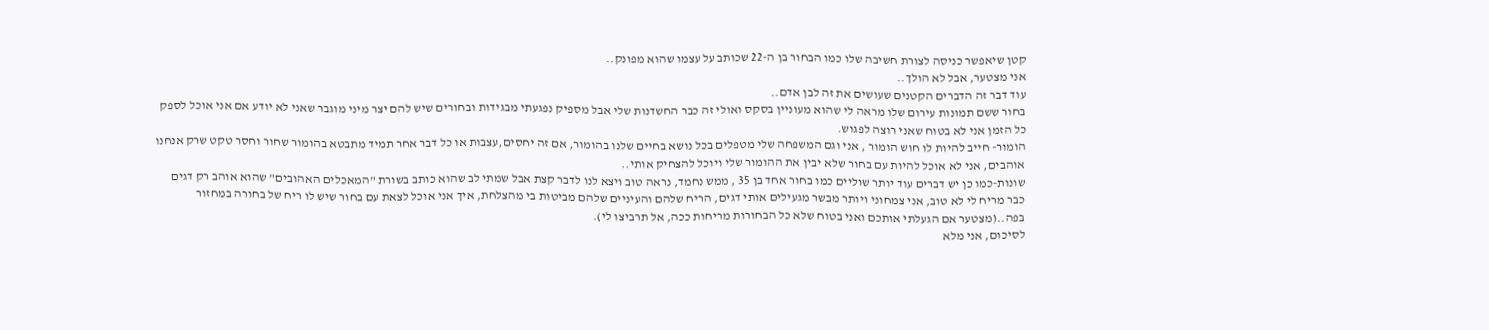קטן שיאפשר כניסה לצורת חשיבה שלו כמו הבחור בן ה-22 שכותב על עצמו שהוא מפונק..
אני מצטער, אבל לא הולך..
עוד דבר זה הדברים הקטנים שעושים את זה לבן אדם..
בחור ששם תמונות עירום שלו מראה לי שהוא מעוניין בסקס ואולי זה כבר החשדנות שלי אבל מספיק נפגעתי מבגידות ובחורים שיש להם יצר מיני מוגבר שאני לא יודע אם אני אוכל לספק כל הזמן אני לא בטוח שאני רוצה לפגוש.
הומור- חייב להיות לו חוש הומור , אני וגם המשפחה שלי מטפלים בכל נושא בחיים שלנו בהומור, אם זה יחסים,עצבות או כל דבר אחר תמיד מתבטא בהומור שחור וחסר טקט שרק אנחנו אוהבים, אני לא אוכל להיות עם בחור שלא יבין את ההומור שלי ויוכל להצחיק אותי..
שונות-כמו כן יש דברים עוד יותר שוליים כמו בחור אחד בן 35 , ממש נחמד, נראה טוב ויצא לנו לדבר קצת אבל שמתי לב שהוא כותב בשורת "המאכלים האהובים" שהוא אוהב רק דגים כבר מריח לי לא טוב, אני צמחוני ויותר מבשר מגעילים אותי דגים, הריח שלהם והעיניים שלהם מביטות בי מהצלחת, איך אני אוכל לצאת עם בחור שיש לו ריח של בחורה במחזור בפה..(מצטער אם הגעלתי אותכם ואני בטוח שלא כל הבחורות מריחות ככה, אל תרביצו לי).
לסיכום, אני מלא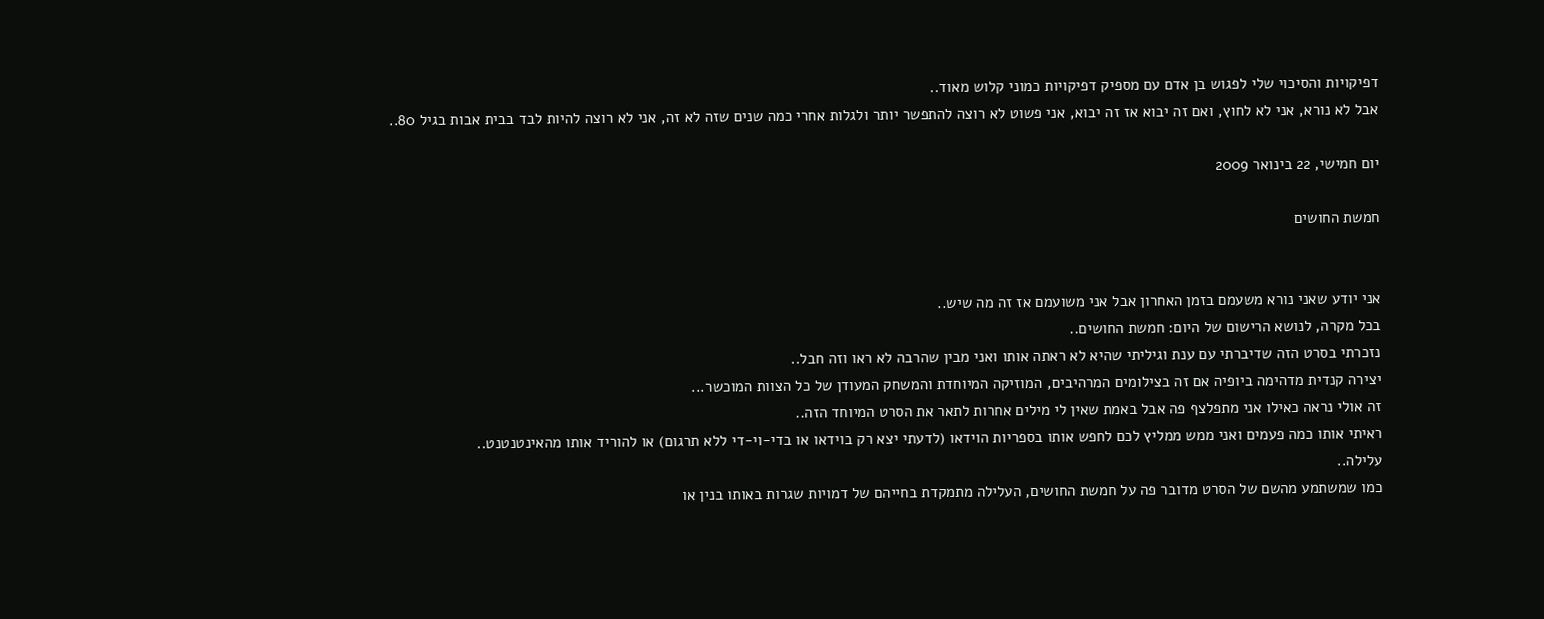דפיקויות והסיכוי שלי לפגוש בן אדם עם מספיק דפיקויות כמוני קלוש מאוד..
אבל לא נורא, אני לא לחוץ, ואם זה יבוא אז זה יבוא, אני פשוט לא רוצה להתפשר יותר ולגלות אחרי כמה שנים שזה לא זה, אני לא רוצה להיות לבד בבית אבות בגיל 80..

יום חמישי, 22 בינואר 2009

חמשת החושים


אני יודע שאני נורא משעמם בזמן האחרון אבל אני משועמם אז זה מה שיש..
בכל מקרה, לנושא הרישום של היום: חמשת החושים..
נזכרתי בסרט הזה שדיברתי עם ענת וגיליתי שהיא לא ראתה אותו ואני מבין שהרבה לא ראו וזה חבל..
יצירה קנדית מדהימה ביופיה אם זה בצילומים המרהיבים, המוזיקה המיוחדת והמשחק המעודן של כל הצוות המוכשר...
זה אולי נראה כאילו אני מתפלצף פה אבל באמת שאין לי מילים אחרות לתאר את הסרט המיוחד הזה..
ראיתי אותו כמה פעמים ואני ממש ממליץ לכם לחפש אותו בספריות הוידאו (לדעתי יצא רק בוידאו או בדי-וי-די ללא תרגום) או להוריד אותו מהאינטנטנט..
עלילה..
כמו שמשתמע מהשם של הסרט מדובר פה על חמשת החושים, העלילה מתמקדת בחייהם של דמויות שגרות באותו בנין או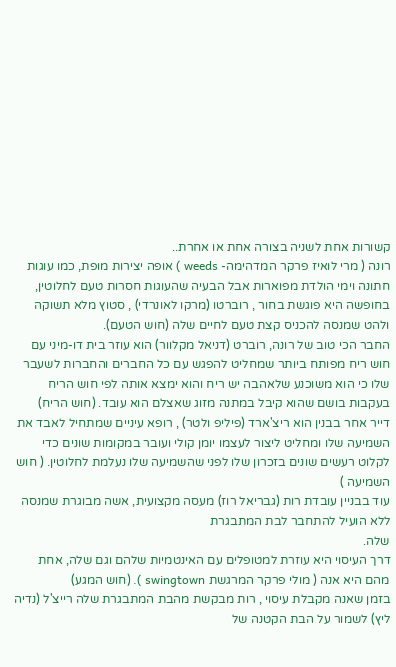קשורות אחת לשניה בצורה אחת או אחרת..
רונה ( מרי לואיז פרקר המדהימה- weeds ) אופה יצירות מופת, כמו עוגות חתונה וימי הולדת מפוארות אבל הבעיה שהעוגות חסרות טעם לחלוטין, בחופשה היא פוגשת בחור , רוברטו (מרקו לאונרדי) , סטוץ מלא תשוקה ולהט שמנסה להכניס קצת טעם לחיים שלה (חוש הטעם).
החבר הכי טוב של רונה, רוברט (דניאל מקלוור) הוא עוזר בית דו-מיני עם חוש ריח מפותח ביותר שמחליט להפגש עם כל החברים והחברות לשעבר שלו כי הוא משוכנע שלאהבה יש ריח והוא ימצא אותה לפי חוש הריח בעקבות בושם שהוא קיבל במתנה מזוג שאצלם הוא עובד. (חוש הריח)
דייר אחר בבנין הוא ריצ'ארד (פיליפ ולטר) , רופא עיניים שמתחיל לאבד את השמיעה שלו ומחליט ליצור לעצמו יומן קולי ועובר במקומות שונים כדי לקלוט רעשים שונים בזכרון שלו לפני שהשמיעה שלו נעלמת לחלוטין. ( חוש השמיעה )
עוד בבניין עובדת רות (גבריאל רוז) מעסה מקצועית, אשה מבוגרת שמנסה ללא הועיל להתחבר לבת המתבגרת
שלה.
דרך העיסוי היא עוזרת למטופלים עם האינטמיות שלהם וגם שלה, אחת מהם היא אנה ( מולי פרקר המרגשת swingtown ). (חוש המגע)
בזמן שאנה מקבלת עיסוי , רות מבקשת מהבת המתבגרת שלה רייצ'ל (נדיה ליץ) לשמור על הבת הקטנה של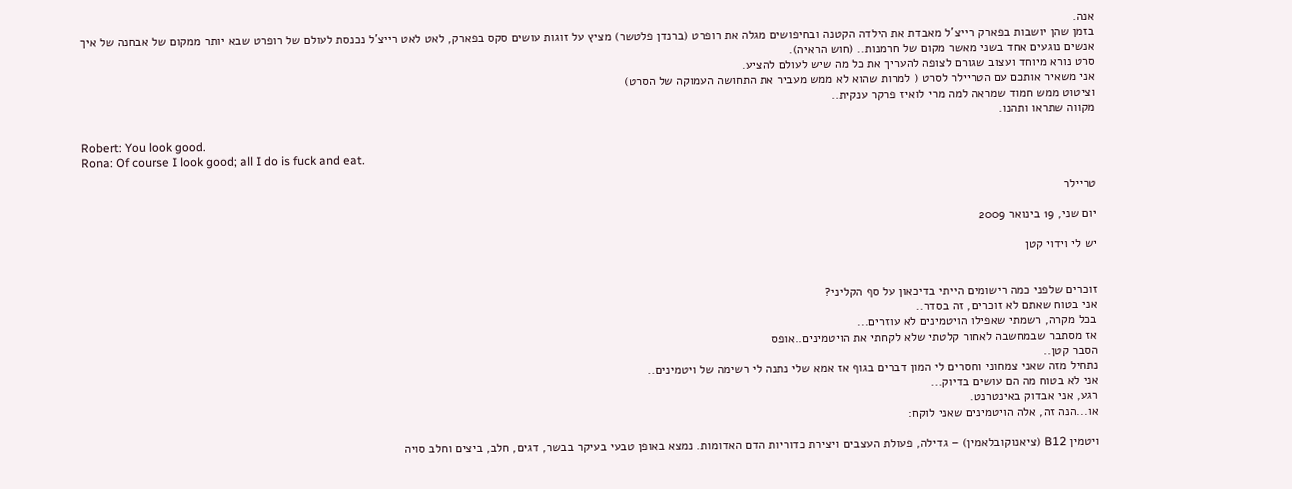אנה.
בזמן שהן יושבות בפארק רייצ'ל מאבדת את הילדה הקטנה ובחיפושים מגלה את רופרט (ברנדן פלטשר) מציץ על זוגות עושים סקס בפארק, לאט לאט רייצ'ל נכנסת לעולם של רופרט שבא יותר ממקום של אבחנה של איך אנשים נוגעים אחד בשני מאשר מקום של חרמנות.. (חוש הראיה).
סרט נורא מיוחד ועצוב שגורם לצופה להעריך את כל מה שיש לעולם להציע.
אני משאיר אותכם עם הטריילר לסרט ( למרות שהוא לא ממש מעביר את התחושה העמוקה של הסרט)
וציטוט ממש חמוד שמראה למה מרי לואיז פרקר ענקית..
מקווה שתראו ותהנו.

Robert: You look good.
Rona: Of course I look good; all I do is fuck and eat.

טריילר

יום שני, 19 בינואר 2009

יש לי וידוי קטן


זוכרים שלפני כמה רישומים הייתי בדיכאון על סף הקליני?
אני בטוח שאתם לא זוכרים, זה בסדר..
בכל מקרה, רשמתי שאפילו הויטמינים לא עוזרים...
אז מסתבר שבמחשבה לאחור קלטתי שלא לקחתי את הויטמינים..אופס
הסבר קטן..
נתחיל מזה שאני צמחוני וחסרים לי המון דברים בגוף אז אמא שלי נתנה לי רשימה של ויטמינים..
אני לא בטוח מה הם עושים בדיוק...
רגע, אני אבדוק באינטרנט.
או...הנה זה, אלה הויטמינים שאני לוקח:

ויטמין B12 (ציאנוקובלאמין) – גדילה, פעולת העצבים ויצירת כדוריות הדם האדומות. נמצא באופן טבעי בעיקר בבשר, דגים, חלב, ביצים וחלב סויה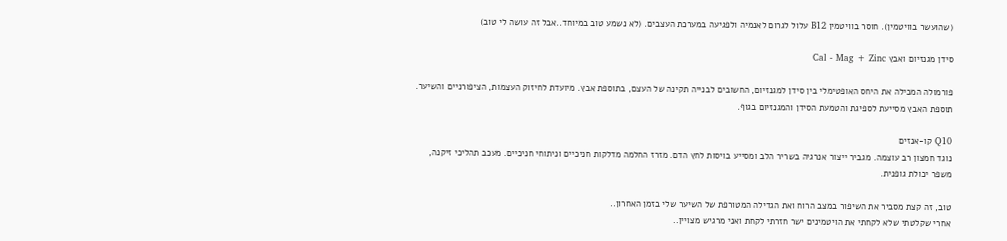(שהועשר בוויטמין). חוסר בוויטמין B12 עלול לגרום לאנמיה ולפגיעה במערכת העצבים. (לא נשמע טוב במיוחד..אבל זה עושה לי טוב)

סידן מגנזיום ואבץ Cal - Mag + Zinc

פורמולה המכילה את היחס האופטימלי בין סידן למגנזיום, החשובים לבנייה תקינה של העצם, בתוספת אבץ. מיועדת לחיזוק העצמות, הציפורניים והשיער. תוספת האבץ מסייעת לספיגת והטמעת הסידן והמגנזיום בגוף.

Q10 קו-אנזים
נוגד חמצון רב עוצמה. מגביר ייצור אנרגיה בשריר הלב ומסייע בויסות לחץ הדם. מזרז החלמה מדלקות חניכיים וניתוחי חניכיים. מעכב תהליכי זיקנה, משפר יכולת גופנית.

טוב, זה קצת מסביר את השיפור במצב הרוח ואת הגדילה המטורפת של השיער שלי בזמן האחרון..
אחרי שקלטתי שלא לקחתי את הויטמינים ישר חזרתי לקחת ואני מרגיש מצויין..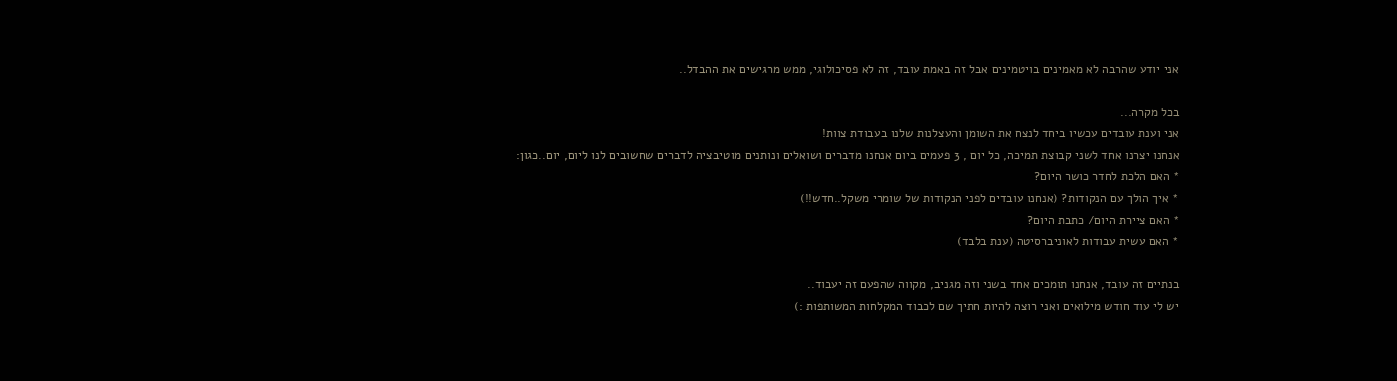אני יודע שהרבה לא מאמינים בויטמינים אבל זה באמת עובד, זה לא פסיכולוגי, ממש מרגישים את ההבדל..

בכל מקרה...
אני וענת עובדים עכשיו ביחד לנצח את השומן והעצלנות שלנו בעבודת צוות!
אנחנו יצרנו אחד לשני קבוצת תמיכה, כל יום , 3 פעמים ביום אנחנו מדברים ושואלים ונותנים מוטיבציה לדברים שחשובים לנו ליום, יום..כגון:
* האם הלכת לחדר כושר היום?
* איך הולך עם הנקודות? (אנחנו עובדים לפני הנקודות של שומרי משקל..חדש!!)
* האם ציירת היום/ כתבת היום?
* האם עשית עבודות לאוניברסיטה (ענת בלבד)

בנתיים זה עובד, אנחנו תומכים אחד בשני וזה מגניב, מקווה שהפעם זה יעבוד..
יש לי עוד חודש מילואים ואני רוצה להיות חתיך שם לכבוד המקלחות המשותפות :)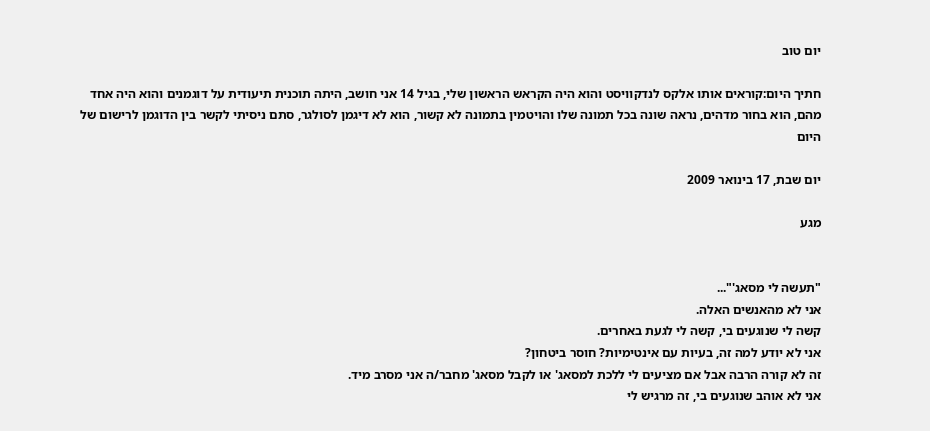יום טוב

חתיך היום:קוראים אותו אלקס לנדקוויסט והוא היה הקראש הראשון שלי, בגיל 14 אני חושב, היתה תוכנית תיעודית על דוגמנים והוא היה אחד מהם, הוא בחור מדהים, נראה שונה בכל תמונה שלו והויטמין בתמונה לא קשור, הוא לא דיגמן לסולגר, סתם ניסיתי לקשר בין הדוגמן לרישום של היום

יום שבת, 17 בינואר 2009

מגע


"תעשה לי מסאג'"...
אני לא מהאנשים האלה.
קשה לי שנוגעים בי, קשה לי לגעת באחרים.
אני לא יודע למה זה, בעיות עם אינטימיות? חוסר ביטחון?
זה לא קורה הרבה אבל אם מציעים לי ללכת למסאג' או לקבל מסאג' מחבר/ה אני מסרב מיד.
אני לא אוהב שנוגעים בי, זה מרגיש לי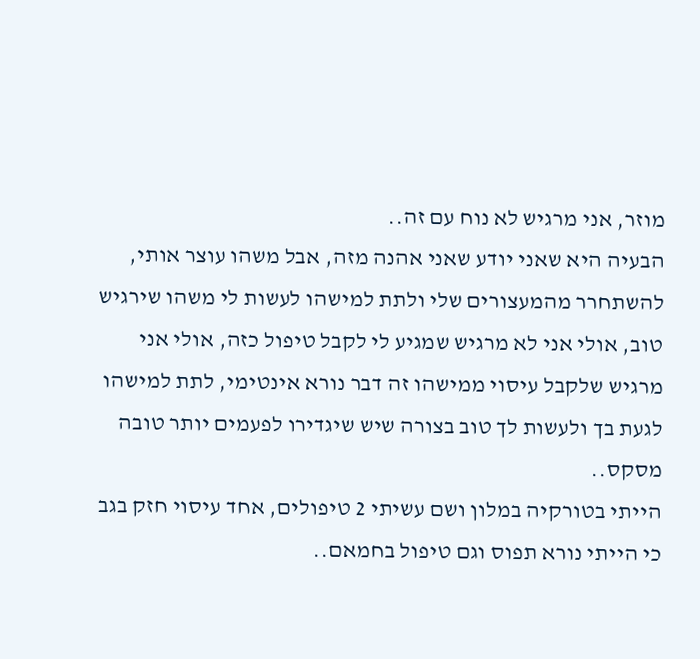מוזר, אני מרגיש לא נוח עם זה..
הבעיה היא שאני יודע שאני אהנה מזה, אבל משהו עוצר אותי, להשתחרר מהמעצורים שלי ולתת למישהו לעשות לי משהו שירגיש טוב, אולי אני לא מרגיש שמגיע לי לקבל טיפול כזה, אולי אני מרגיש שלקבל עיסוי ממישהו זה דבר נורא אינטימי, לתת למישהו לגעת בך ולעשות לך טוב בצורה שיש שיגדירו לפעמים יותר טובה מסקס..
הייתי בטורקיה במלון ושם עשיתי 2 טיפולים, אחד עיסוי חזק בגב כי הייתי נורא תפוס וגם טיפול בחמאם..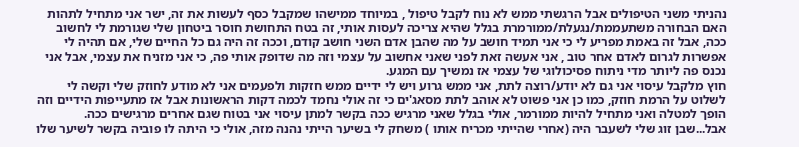נהניתי משני הטיפולים אבל הרגשתי ממש לא נוח לקבל טיפול , במיוחד ממישהו שמקבל כסף לעשות את זה, ישר אני מתחיל לתהות האם הבחורה משתעממת/נגעלת/ממורמרת בגלל שהיא צריכה לעסות אותי, זה בטח התחושת חוסר ביטחון שלי שגורמת לי לחשוב ככה, אבל זה באמת מפריע לי כי אני תמיד חושב על מה שהבן אדם השני חושב קודם, וככה זה היה גם כל החיים שלי, אם תהיה לי אפשרות לגרום לאדם אחר טוב , אני אעשה זאת לפני שאני אחשוב על עצמי וזה מה שדופק אותי פה, כי אני מזניח את עצמי, אבל אני נכנס פה ליותר מדי ניתוח פסיכולוגי של עצמי אז נמשיך עם המגע.
חוץ מלקבל עיסוי אני גם לא יודע/רוצה לתת, אני ממש גרוע ויש לי ידיים ממש חזקות ולפעמים אני לא מודע לחוזק שלי וקשה לי לשלוט על הרמת חוזק, כמו כן אני פשוט לא אוהב לתת מסאג'ים כי זה אולי נחמד לכמה דקות הראשונות אבל אז מתעייפות הידיים וזה הופך למטלה ואני מתחיל להיות ממורמר, אולי בגלל שאני מרגיש ככה בקשר למתן עיסוי אני בטוח שגם אחרים מרגישים ככה.
אבל...שבן זוג שלי לשעבר היה (אחרי שהייתי מכריח אותו ) משחק לי בשיער הייתי נהנה מזה, אולי כי היתה לו פוביה בקשר לשיער שלו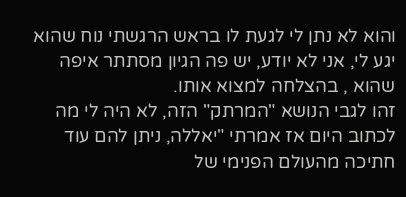והוא לא נתן לי לגעת לו בראש הרגשתי נוח שהוא יגע לי, אני לא יודע, יש פה הגיון מסתתר איפה שהוא , בהצלחה למצוא אותו.
זהו לגבי הנושא "המרתק" הזה, לא היה לי מה לכתוב היום אז אמרתי "יאללה, ניתן להם עוד חתיכה מהעולם הפנימי של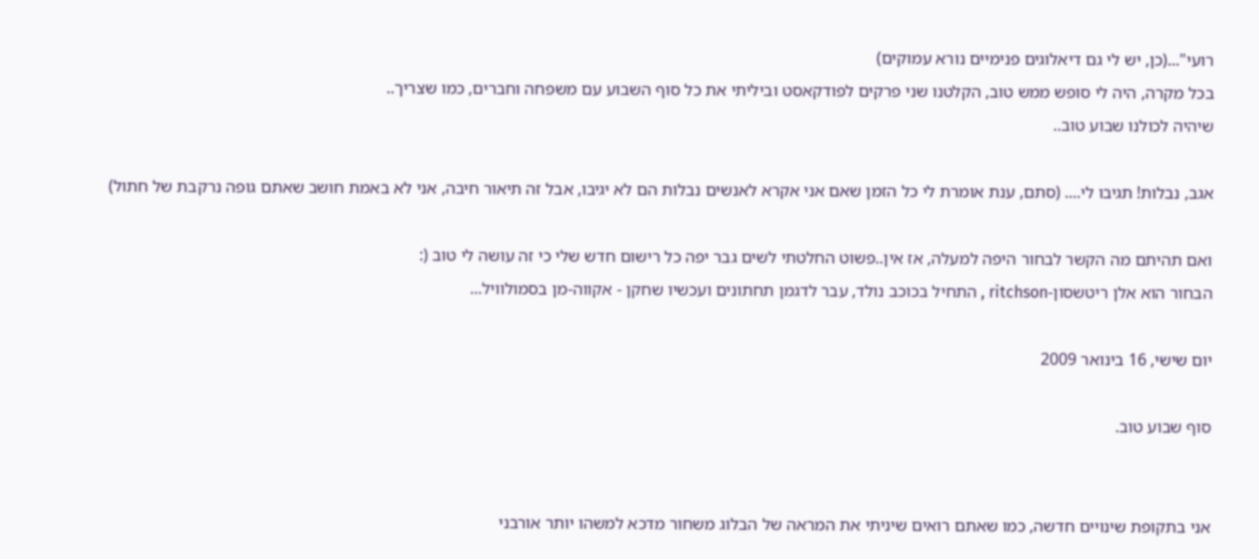רועי"...(כן, יש לי גם דיאלוגים פנימיים נורא עמוקים)
בכל מקרה, היה לי סופש ממש טוב, הקלטנו שני פרקים לפודקאסט וביליתי את כל סוף השבוע עם משפחה וחברים, כמו שצריך..
שיהיה לכולנו שבוע טוב..

אגב, נבלות! תגיבו לי.... (סתם, ענת אומרת לי כל הזמן שאם אני אקרא לאנשים נבלות הם לא יגיבו, אבל זה תיאור חיבה, אני לא באמת חושב שאתם גופה נרקבת של חתול)

ואם תהיתם מה הקשר לבחור היפה למעלה, אז אין..פשוט החלטתי לשים גבר יפה כל רישום חדש שלי כי זה עושה לי טוב (:
הבחור הוא אלן ריטשסון-ritchson , התחיל בכוכב נולד, עבר לדגמן תחתונים ועכשיו שחקן - אקווה-מן בסמולוויל...

יום שישי, 16 בינואר 2009

סוף שבוע טוב.


אני בתקופת שינויים חדשה, כמו שאתם רואים שיניתי את המראה של הבלוג משחור מדכא למשהו יותר אורבני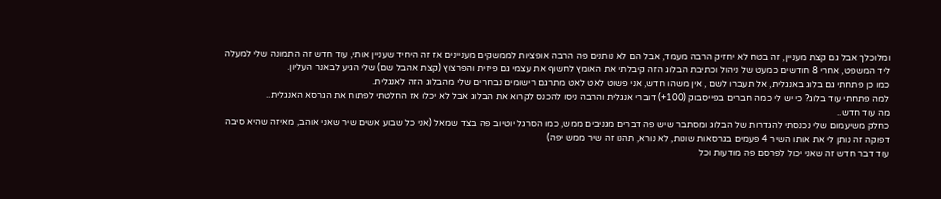ומלוכלך אבל גם קצת מעניין, זה בטח לא יחזיק הרבה מעמד, אבל הם לא נותנים פה הרבה אופציות לממשקים מעניינים אז זה היחיד שעניין אותי, עוד חדש זה התמונה שלי למעלה ליד המשפט, אחרי 8 חודשים כמעט של ניהול וכתיבת הבלוג הזה קיבלתי את האומץ לחשוף את עצמי גם פיזית והפרצוץ (קצת אהבל שם) שלי הגיע לבאנר העליון.
כמו כן פתחתי גם בלוג באנגלית, אל תעברו לשם , אין משהו חדש, אני פשוט לאט לאט מתרגם רישומים נבחרים שלי מהבלוג הזה לאנגלית.
למה פתחתי עוד בלוג? כי יש לי כמה חברים בפייסבוק (100+) דוברי אנגלית והרבה ניסו להכנס לקרוא את הבלוג אבל לא יכלו אז החלטתי לפתוח את הגרסא האנגלית..
מה עוד חדש..
כחלק משיעמום שלי נכנסתי להגדרות של הבלוג ומסתבר שיש פה דברים מגניבים ממש, כמו הסרגל יוטיוב פה בצד שמאל (אני כל שבוע אשים שיר שאני אוהב, מאיזה שהיא סיבה דפוקה זה נותן לי את אותו השיר 4 פעמים בגרסאות שונות, לא נורא, תהנו זה שיר ממש יפה)
עוד דבר חדש זה שאני יכול לפרסם פה מודעות וכל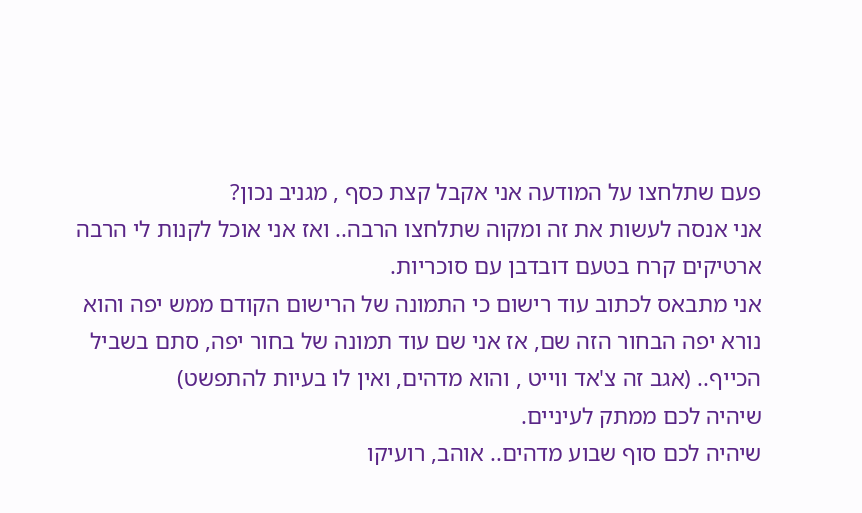פעם שתלחצו על המודעה אני אקבל קצת כסף , מגניב נכון?
אני אנסה לעשות את זה ומקוה שתלחצו הרבה.. ואז אני אוכל לקנות לי הרבה ארטיקים קרח בטעם דובדבן עם סוכריות.
אני מתבאס לכתוב עוד רישום כי התמונה של הרישום הקודם ממש יפה והוא נורא יפה הבחור הזה שם, אז אני שם עוד תמונה של בחור יפה, סתם בשביל הכייף.. (אגב זה צ'אד ווייט , והוא מדהים, ואין לו בעיות להתפשט)
שיהיה לכם ממתק לעיניים.
שיהיה לכם סוף שבוע מדהים.. אוהב, רועיקו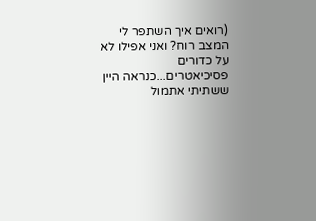(רואים איך השתפר לי המצב רוח? ואני אפילו לא על כדורים פסיכיאטרים...כנראה היין ששתיתי אתמול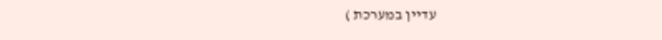עדיין במערכת )